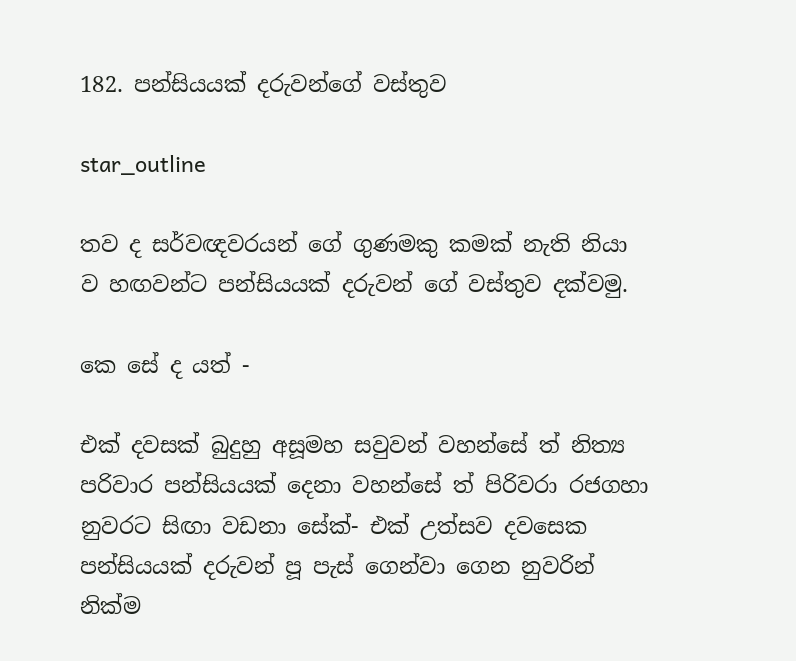182. පන්සියයක් දරුවන්ගේ වස්තුව

star_outline

තව ද සර්වඥවරයන් ගේ ගුණමකු කමක් නැති නියා ව හඟවන්ට පන්සියයක් දරුවන් ගේ වස්තුව දක්වමු.

කෙ සේ ද යත් -

එක් දවසක් බුදුහු අසූමහ සවුවන් වහන්සේ ත් නිත්‍ය පරිවාර පන්සියයක් දෙනා වහන්සේ ත් පිරිවරා රජගහා නුවරට සිඟා වඩනා සේක්- එක් උත්සව දවසෙක පන්සියයක් දරුවන් පූ පැස් ගෙන්වා ගෙන නුවරින් නික්ම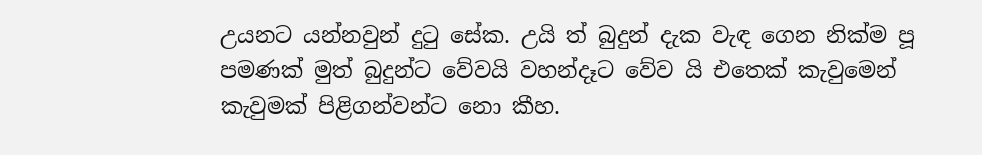උයනට යන්නවුන් දුටු සේක. උයි ත් බුදුන් දැක වැඳ ගෙන නික්ම පූ පමණක් මුත් බුදුන්ට වේවයි වහන්දෑට වේව යි එතෙක් කැවුමෙන් කැවුමක් පිළිගන්වන්ට නො කීහ.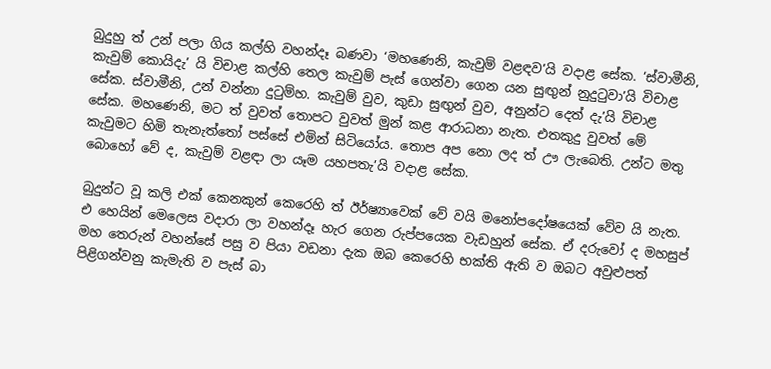බුදුහු ත් උන් පලා ගිය කල්හි වහන්දෑ බණවා ‘මහණෙනි, කැවුම් වළඳව’යි වදාළ සේක. ‘ස්වාමීනි, කැවුම් කොයිදැ’ යි විචාළ කල්හි තෙල කැවුම් පැස් ගෙන්වා ගෙන යන සුඟුන් නුදුටුවා’යි විචාළ සේක. ස්වාමීනි, උන් වන්නා දුටුම්හ. කැවුම් වුව, කුඩා සුඟුන් වුව, අනුන්ට දෙත් දැ’යි විචාළ සේක. මහණෙනි, මට ත් වුවත් තොපට වුවත් මුන් කළ ආරාධනා නැත. එතකුදු වුවත් මේ කැවුමට හිමි තැනැත්තෝ පස්සේ එමින් සිටියෝය. තොප අප නො ලද ත් ඌ ලැබෙති. උන්ට මතු බොහෝ වේ ද, කැවුම් වළඳා ලා යෑම යහපතැ’යි වදාළ සේක.

බුදුන්ට වූ කලි එක් කෙනකුන් කෙරෙහි ත් ඊර්ෂ්‍යාවෙක් වේ වයි මනෝපදෝෂයෙක් වේව යි නැත. එ හෙයින් මෙලෙස වදාරා ලා වහන්දෑ හැර ගෙන රුප්පයෙක වැඩහුන් සේක. ඒ දරුවෝ ද මහසුප් මහ තෙරුන් වහන්සේ පසු ව පියා වඩනා දැක ඔබ කෙරෙහි භක්ති ඇති ව ඔබට අවුළුපත් පිළිගන්වනු කැමැති ව පැස් බා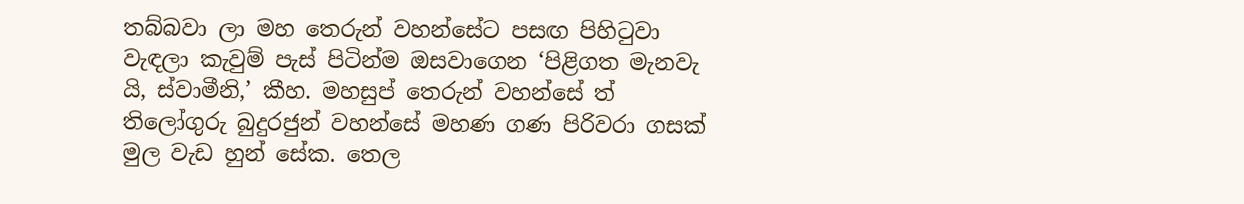තබ්බවා ලා මහ තෙරුන් වහන්සේට පසඟ පිහිටුවා වැඳලා කැවුම් පැස් පිටින්ම ඔසවාගෙන ‘පිළිගත මැනවැ යි, ස්වාමීනි,’ කීහ. මහසුප් තෙරුන් වහන්සේ ත් තිලෝගුරු බුදුරජුන් වහන්සේ මහණ ගණ පිරිවරා ගසක් මුල වැඩ හුන් සේක. තෙල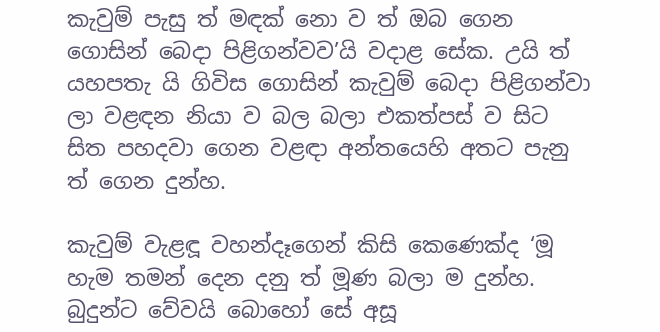කැවුම් පැසු ත් මඳක් නො ව ත් ඔබ ගෙන ගොසින් බෙදා පිළිගන්වව’යි වදාළ සේක. උයි ත් යහපතැ යි ගිවිස ගොසින් කැවුම් බෙදා පිළිගන්වා ලා වළඳන නියා ව බල බලා එකත්පස් ව සිට සිත පහදවා ගෙන වළඳා අන්තයෙහි අතට පැනු ත් ගෙන දුන්හ.

කැවුම් වැළඳූ වහන්දෑගෙන් කිසි කෙණෙක්ද ‘මූ හැම තමන් දෙන දනු ත් මූණ බලා ම දුන්හ. බුදුන්ට වේවයි බොහෝ සේ අසූ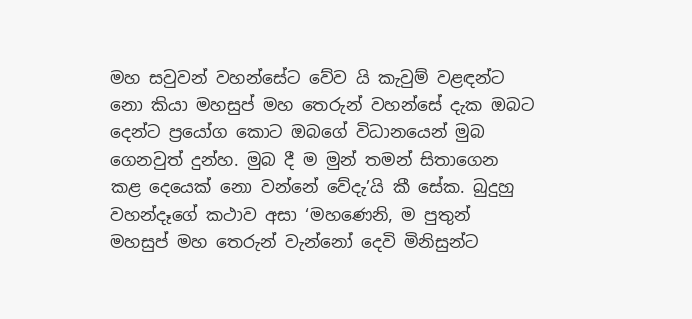මහ සවුවන් වහන්සේට වේව යි කැවුම් වළඳන්ට නො කියා මහසුප් මහ තෙරුන් වහන්සේ දැක ඔබට දෙන්ට ප්‍රයෝග කොට ඔබගේ විධානයෙන් මුබ ගෙනවුත් දුන්හ. මුබ දී ම මුන් තමන් සිතාගෙන කළ දෙයෙක් නො වන්නේ වේදැ’යි කී සේක. බුදුහු වහන්දෑගේ කථාව අසා ‘මහණෙනි, ම පුතුන් මහසුප් මහ තෙරුන් වැන්නෝ දෙවි මිනිසුන්ට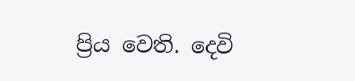ප්‍රිය වෙති. දෙවි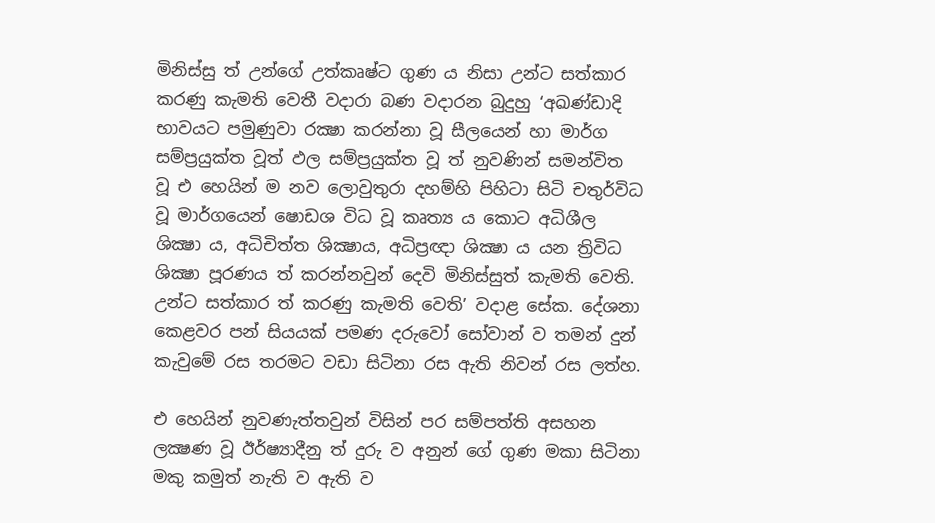මිනිස්සු ත් උන්ගේ උත්කෘෂ්ට ගුණ ය නිසා උන්ට සත්කාර කරණු කැමති වෙතී වදාරා බණ වදාරන බුදුහු ‘අඛණ්ඩාදි භාවයට පමුණුවා රක්‍ෂා කරන්නා වූ සීලයෙන් හා මාර්ග සම්ප්‍රයුක්ත වූත් ඵල සම්ප්‍රයුක්ත වූ ත් නුවණින් සමන්විත වූ එ හෙයින් ම නව ලොවුතුරා දහම්හි පිහිටා සිටි චතුර්විධ වූ මාර්ගයෙන් ෂොඩශ විධ වූ කෘත්‍ය ය කොට අධිශීල ශික්‍ෂා ය, අධිචිත්ත ශික්‍ෂාය, අධිප්‍රඥා ශික්‍ෂා ය යන ත්‍රිවිධ ශික්‍ෂා පූරණය ත් කරන්නවුන් දෙවි මිනිස්සුත් කැමති වෙති. උන්ට සත්කාර ත් කරණු කැමති වෙති’ වදාළ සේක. දේශනා කෙළවර පන් සියයක් පමණ දරුවෝ සෝවාන් ව තමන් දුන් කැවුමේ රස තරමට වඩා සිටිනා රස ඇති නිවන් රස ලත්හ.

එ හෙයින් නුවණැත්තවුන් විසින් පර සම්පත්ති අසහන ලක්‍ෂණ වූ ඊර්ෂ්‍යාදීනු ත් දුරු ව අනුන් ගේ ගුණ මකා සිටිනා මකු කමුත් නැති ව ඇති ව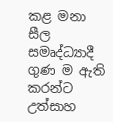කළ මනා සීල සමෘද්ධ්‍යාදී ගුණ ම ඇති කරන්ට උත්සාහ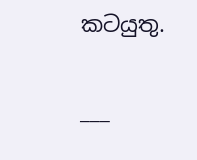කටයුතු.

___